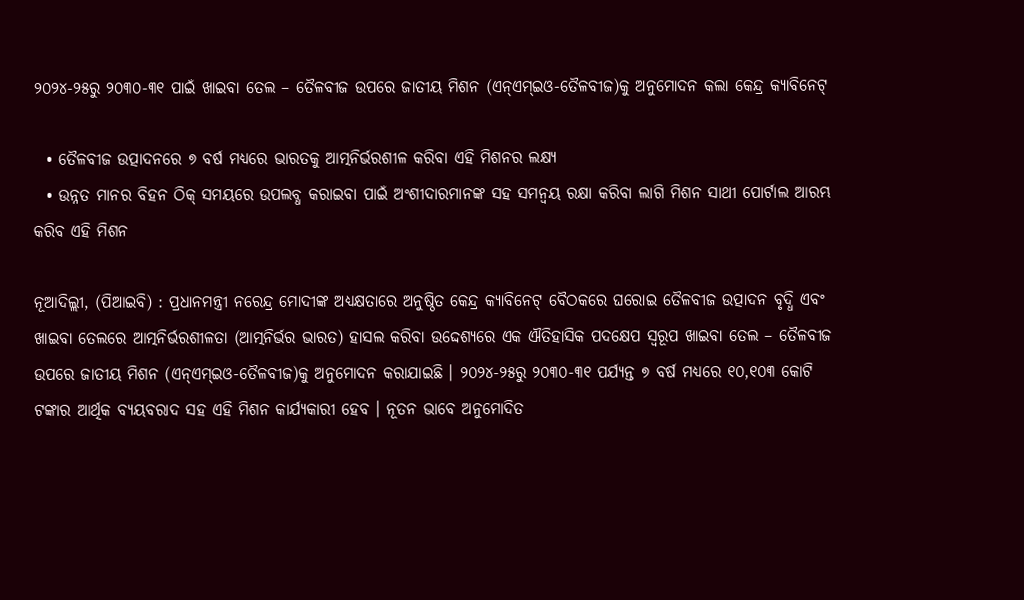୨୦୨୪-୨୫ରୁ ୨୦୩୦-୩୧ ପାଇଁ ଖାଇବା ତେଲ – ତୈଳବୀଜ ଉପରେ ଜାତୀୟ ମିଶନ (ଏନ୍‌ଏମ୍‌ଇଓ-ତୈଳବୀଜ)କୁ ଅନୁମୋଦନ କଲା କେନ୍ଦ୍ର କ୍ୟାବିନେଟ୍

  • ତୈଳବୀଜ ଉତ୍ପାଦନରେ ୭ ବର୍ଷ ମଧ୍ୟରେ ଭାରତକୁ ଆତ୍ମନିର୍ଭରଶୀଳ କରିବା ଏହି ମିଶନର ଲକ୍ଷ୍ୟ
  • ଉନ୍ନତ ମାନର ବିହନ ଠିକ୍ ସମୟରେ ଉପଲବ୍ଧ କରାଇବା ପାଇଁ ଅଂଶୀଦାରମାନଙ୍କ ସହ ସମନ୍ୱୟ ରକ୍ଷା କରିବା ଲାଗି ମିଶନ ସାଥୀ ପୋର୍ଟାଲ ଆରମ୍ଭ କରିବ ଏହି ମିଶନ

ନୂଆଦିଲ୍ଲୀ, (ପିଆଇବି) : ପ୍ରଧାନମନ୍ତ୍ରୀ ନରେନ୍ଦ୍ର ମୋଦୀଙ୍କ ଅଧ୍ୟକ୍ଷତାରେ ଅନୁଷ୍ଠିତ କେନ୍ଦ୍ର କ୍ୟାବିନେଟ୍‌ ବୈଠକରେ ଘରୋଇ ତୈଳବୀଜ ଉତ୍ପାଦନ ବୃଦ୍ଧି ଏବଂ ଖାଇବା ତେଲରେ ଆତ୍ମନିର୍ଭରଶୀଳତା (ଆତ୍ମନିର୍ଭର ଭାରତ) ହାସଲ କରିବା ଉଦ୍ଦେଶ୍ୟରେ ଏକ ଐତିହାସିକ ପଦକ୍ଷେପ ସ୍ୱରୂପ ଖାଇବା ତେଲ – ତୈଳବୀଜ ଉପରେ ଜାତୀୟ ମିଶନ (ଏନ୍‌ଏମ୍‌ଇଓ-ତୈଳବୀଜ)କୁ ଅନୁମୋଦନ କରାଯାଇଛି । ୨୦୨୪-୨୫ରୁ ୨୦୩୦-୩୧ ପର୍ଯ୍ୟନ୍ତ ୭ ବର୍ଷ ମଧ୍ୟରେ ୧୦,୧୦୩ କୋଟି ଟଙ୍କାର ଆର୍ଥିକ ବ୍ୟୟବରାଦ ସହ ଏହି ମିଶନ କାର୍ଯ୍ୟକାରୀ ହେବ । ନୂତନ ଭାବେ ଅନୁମୋଦିତ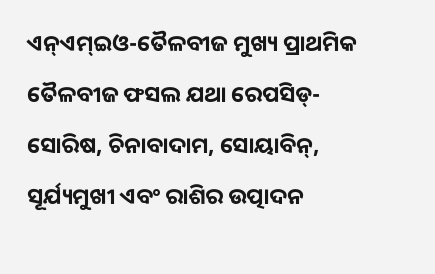ଏନ୍‌ଏମ୍‌ଇଓ-ତୈଳବୀଜ ମୁଖ୍ୟ ପ୍ରାଥମିକ ତୈଳବୀଜ ଫସଲ ଯଥା ରେପସିଡ୍-ସୋରିଷ, ଚିନାବାଦାମ, ସୋୟାବିନ୍, ସୂର୍ଯ୍ୟମୁଖୀ ଏବଂ ରାଶିର ଉତ୍ପାଦନ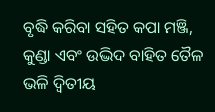ବୃଦ୍ଧି କରିବା ସହିତ କପା ମଞ୍ଜି, କୁଣ୍ଡା ଏବଂ ଉଦ୍ଭିଦ ବାହିତ ତୈଳ ଭଳି ଦ୍ୱିତୀୟ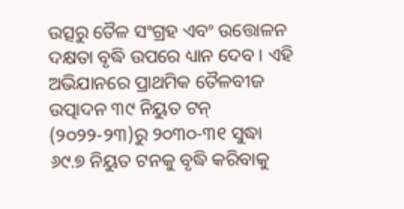ଉତ୍ସରୁ ତୈଳ ସଂଗ୍ରହ ଏବଂ ଉତ୍ତୋଳନ ଦକ୍ଷତା ବୃଦ୍ଧି ଉପରେ ଧ୍ୟାନ ଦେବ । ଏହି ଅଭିଯାନରେ ପ୍ରାଥମିକ ତୈଳବୀଜ ଉତ୍ପାଦନ ୩୯ ନିୟୁତ ଟନ୍ (୨୦୨୨-୨୩)ରୁ ୨୦୩୦-୩୧ ସୁଦ୍ଧା ୬୯.୭ ନିୟୁତ ଟନକୁ ବୃଦ୍ଧି କରିବାକୁ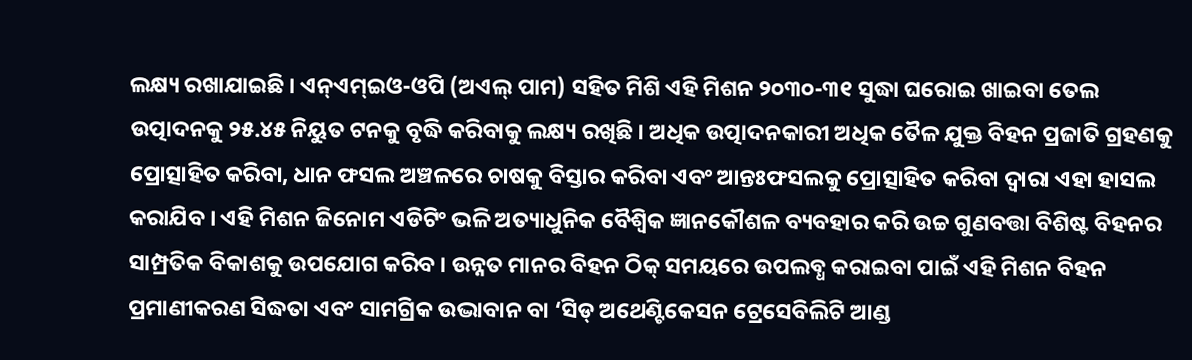ଲକ୍ଷ୍ୟ ରଖାଯାଇଛି । ଏନ୍‌ଏମ୍‌ଇଓ-ଓପି (ଅଏଲ୍‌ ପାମ) ସହିତ ମିଶି ଏହି ମିଶନ ୨୦୩୦-୩୧ ସୁଦ୍ଧା ଘରୋଇ ଖାଇବା ତେଲ ଉତ୍ପାଦନକୁ ୨୫.୪୫ ନିୟୁତ ଟନକୁ ବୃଦ୍ଧି କରିବାକୁ ଲକ୍ଷ୍ୟ ରଖିଛି । ଅଧିକ ଉତ୍ପାଦନକାରୀ ଅଧିକ ତୈଳ ଯୁକ୍ତ ବିହନ ପ୍ରଜାତି ଗ୍ରହଣକୁ ପ୍ରୋତ୍ସାହିତ କରିବା, ଧାନ ଫସଲ ଅଞ୍ଚଳରେ ଚାଷକୁ ବିସ୍ତାର କରିବା ଏବଂ ଆନ୍ତଃଫସଲକୁ ପ୍ରୋତ୍ସାହିତ କରିବା ଦ୍ୱାରା ଏହା ହାସଲ କରାଯିବ । ଏହି ମିଶନ ଜିନୋମ ଏଡିଟିଂ ଭଳି ଅତ୍ୟାଧୁନିକ ବୈଶ୍ୱିକ ଜ୍ଞାନକୌଶଳ ବ୍ୟବହାର କରି ଉଚ୍ଚ ଗୁଣବତ୍ତା ବିଶିଷ୍ଟ ବିହନର ସାମ୍ପ୍ରତିକ ବିକାଶକୁ ଉପଯୋଗ କରିବ । ଉନ୍ନତ ମାନର ବିହନ ଠିକ୍ ସମୟରେ ଉପଲବ୍ଧ କରାଇବା ପାଇଁ ଏହି ମିଶନ ବିହନ ପ୍ରମାଣୀକରଣ ସିଦ୍ଧତା ଏବଂ ସାମଗ୍ରିକ ଉଦ୍ଭାବାନ ବା ‘ସିଡ୍ ଅଥେଣ୍ଟିକେସନ ଟ୍ରେସେବିଲିଟି ଆଣ୍ଡ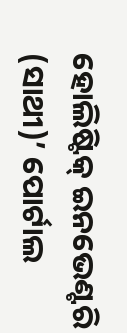ହୋଲିଷ୍ଟିକ୍ ଇନଭେଣ୍ଟରି (ସାଥୀ)’ ପୋର୍ଟାଲ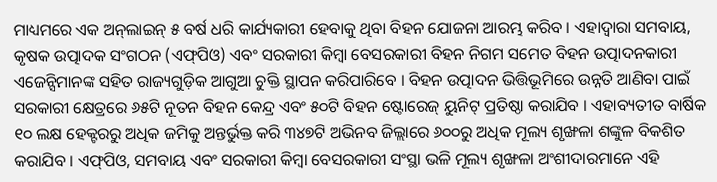ମାଧ୍ୟମରେ ଏକ ଅନ୍‌ଲାଇନ୍ ୫ ବର୍ଷ ଧରି କାର୍ଯ୍ୟକାରୀ ହେବାକୁ ଥିବା ବିହନ ଯୋଜନା ଆରମ୍ଭ କରିବ । ଏହାଦ୍ୱାରା ସମବାୟ, କୃଷକ ଉତ୍ପାଦକ ସଂଗଠନ (ଏଫ୍‌ପିଓ) ଏବଂ ସରକାରୀ କିମ୍ବା ବେସରକାରୀ ବିହନ ନିଗମ ସମେତ ବିହନ ଉତ୍ପାଦନକାରୀ ଏଜେନ୍ସିମାନଙ୍କ ସହିତ ରାଜ୍ୟଗୁଡ଼ିକ ଆଗୁଆ ଚୁକ୍ତି ସ୍ଥାପନ କରିପାରିବେ । ବିହନ ଉତ୍ପାଦନ ଭିତ୍ତିଭୂମିରେ ଉନ୍ନତି ଆଣିବା ପାଇଁ ସରକାରୀ କ୍ଷେତ୍ରରେ ୬୫ଟି ନୂତନ ବିହନ କେନ୍ଦ୍ର ଏବଂ ୫୦ଟି ବିହନ ଷ୍ଟୋରେଜ୍ ୟୁନିଟ୍ ପ୍ରତିଷ୍ଠା କରାଯିବ । ଏହାବ୍ୟତୀତ ବାର୍ଷିକ ୧୦ ଲକ୍ଷ ହେକ୍ଟରରୁ ଅଧିକ ଜମିକୁ ଅନ୍ତର୍ଭୁକ୍ତ କରି ୩୪୭ଟି ଅଭିନବ ଜିଲ୍ଲାରେ ୬୦୦ରୁ ଅଧିକ ମୂଲ୍ୟ ଶୃଙ୍ଖଳା ଶଙ୍କୁଳ ବିକଶିତ କରାଯିବ । ଏଫ୍‌ପିଓ, ସମବାୟ ଏବଂ ସରକାରୀ କିମ୍ବା ବେସରକାରୀ ସଂସ୍ଥା ଭଳି ମୂଲ୍ୟ ଶୃଙ୍ଖଳା ଅଂଶୀଦାରମାନେ ଏହି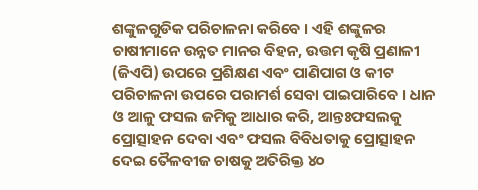ଶଙ୍କୁଳଗୁଡିକ ପରିଚାଳନା କରିବେ । ଏହି ଶଙ୍କୁଳର ଚାଷୀମାନେ ଉନ୍ନତ ମାନର ବିହନ, ଉତ୍ତମ କୃଷି ପ୍ରଣାଳୀ (ଜିଏପି) ଉପରେ ପ୍ରଶିକ୍ଷଣ ଏବଂ ପାଣିପାଗ ଓ କୀଟ ପରିଚାଳନା ଉପରେ ପରାମର୍ଶ ସେବା ପାଇପାରିବେ । ଧାନ ଓ ଆଳୁ ଫସଲ ଜମିକୁ ଆଧାର କରି, ଆନ୍ତଃଫସଲକୁ ପ୍ରୋତ୍ସାହନ ଦେବା ଏବଂ ଫସଲ ବିବିଧତାକୁ ପ୍ରୋତ୍ସାହନ ଦେଇ ତୈଳବୀଜ ଚାଷକୁ ଅତିରିକ୍ତ ୪୦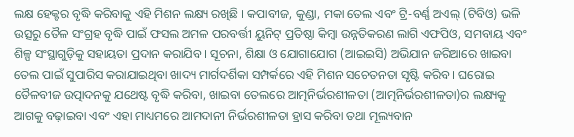ଲକ୍ଷ ହେକ୍ଟର ବୃଦ୍ଧି କରିବାକୁ ଏହି ମିଶନ ଲକ୍ଷ୍ୟ ରଖିଛି । କପାବୀଜ, କୁଣ୍ଡା, ମକା ତେଲ ଏବଂ ଟ୍ରି-ବର୍ଣ୍ଣ ଅଏଲ୍ (ଟିବିଓ) ଭଳି ଉତ୍ସରୁ ତୈଳ ସଂଗ୍ରହ ବୃଦ୍ଧି ପାଇଁ ଫସଲ ଅମଳ ପରବର୍ତ୍ତୀ ୟୁନିଟ୍ ପ୍ରତିଷ୍ଠା କିମ୍ବା ଉନ୍ନତିକରଣ ଲାଗି ଏଫପିଓ, ସମବାୟ ଏବଂ ଶିଳ୍ପ ସଂସ୍ଥାଗୁଡ଼ିକୁ ସହାୟତା ପ୍ରଦାନ କରାଯିବ । ସୂଚନା, ଶିକ୍ଷା ଓ ଯୋଗାଯୋଗ (ଆଇଇସି) ଅଭିଯାନ ଜରିଆରେ ଖାଇବା ତେଲ ପାଇଁ ସୁପାରିସ କରାଯାଇଥିବା ଖାଦ୍ୟ ମାର୍ଗଦର୍ଶିକା ସମ୍ପର୍କରେ ଏହି ମିଶନ ସଚେତନତା ସୃଷ୍ଟି କରିବ । ଘରୋଇ ତୈଳବୀଜ ଉତ୍ପାଦନକୁ ଯଥେଷ୍ଟ ବୃଦ୍ଧି କରିବା, ଖାଇବା ତେଲରେ ଆତ୍ମନିର୍ଭରଶୀଳତା (ଆତ୍ମନିର୍ଭରଶୀଳତା)ର ଲକ୍ଷ୍ୟକୁ ଆଗକୁ ବଢ଼ାଇବା ଏବଂ ଏହା ମାଧ୍ୟମରେ ଆମଦାନୀ ନିର୍ଭରଶୀଳତା ହ୍ରାସ କରିବା ତଥା ମୂଲ୍ୟବାନ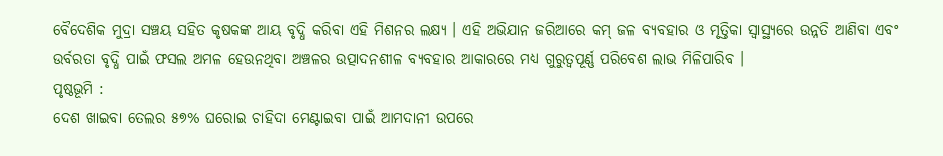ବୈଦେଶିକ ମୁଦ୍ରା ସଞ୍ଚୟ ସହିତ କୃଷକଙ୍କ ଆୟ ବୃଦ୍ଧି କରିବା ଏହି ମିଶନର ଲକ୍ଷ୍ୟ । ଏହି ଅଭିଯାନ ଜରିଆରେ କମ୍ ଜଳ ବ୍ୟବହାର ଓ ମୃତ୍ତିକା ସ୍ୱାସ୍ଥ୍ୟରେ ଉନ୍ନତି ଆଣିବା ଏବଂ ଉର୍ବରତା ବୃଦ୍ଧି ପାଇଁ ଫସଲ ଅମଳ ହେଉନଥିବା ଅଞ୍ଚଳର ଉତ୍ପାଦନଶୀଳ ବ୍ୟବହାର ଆକାରରେ ମଧ୍ୟ ଗୁରୁତ୍ୱପୂର୍ଣ୍ଣ ପରିବେଶ ଲାଭ ମିଳିପାରିବ ।
ପୃଷ୍ଠଭୂମି :
ଦେଶ ଖାଇବା ତେଲର ୫୭% ଘରୋଇ ଚାହିଦା ମେଣ୍ଟାଇବା ପାଇଁ ଆମଦାନୀ ଉପରେ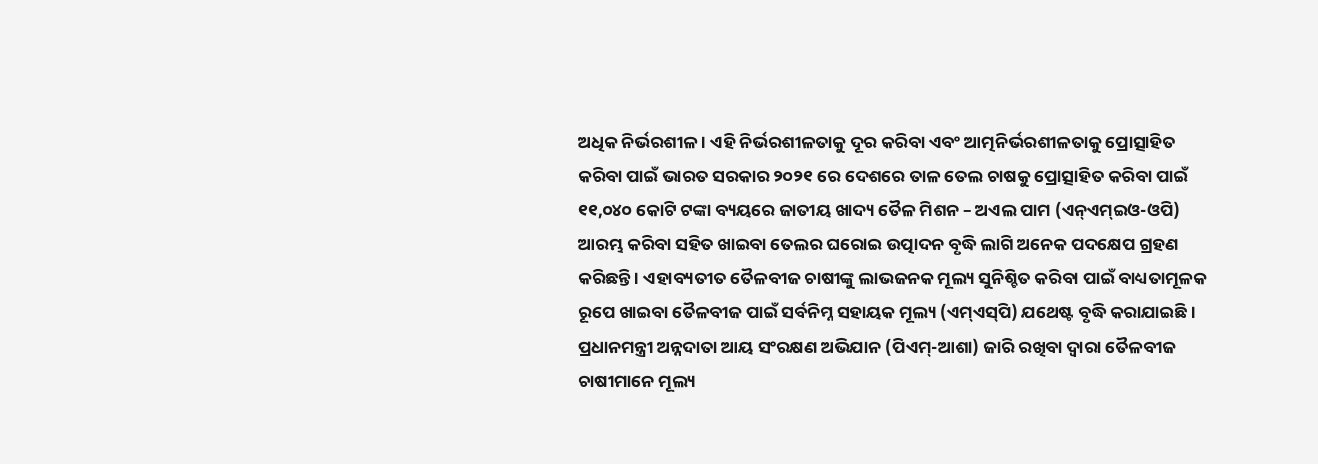ଅଧିକ ନିର୍ଭରଶୀଳ । ଏହି ନିର୍ଭରଶୀଳତାକୁ ଦୂର କରିବା ଏବଂ ଆତ୍ମନିର୍ଭରଶୀଳତାକୁ ପ୍ରୋତ୍ସାହିତ କରିବା ପାଇଁ ଭାରତ ସରକାର ୨୦୨୧ ରେ ଦେଶରେ ତାଳ ତେଲ ଚାଷକୁ ପ୍ରୋତ୍ସାହିତ କରିବା ପାଇଁ ୧୧,୦୪୦ କୋଟି ଟଙ୍କା ବ୍ୟୟରେ ଜାତୀୟ ଖାଦ୍ୟ ତୈଳ ମିଶନ – ଅଏଲ ପାମ (ଏନ୍‌ଏମ୍‌ଇଓ-ଓପି) ଆରମ୍ଭ କରିବା ସହିତ ଖାଇବା ତେଲର ଘରୋଇ ଉତ୍ପାଦନ ବୃଦ୍ଧି ଲାଗି ଅନେକ ପଦକ୍ଷେପ ଗ୍ରହଣ କରିଛନ୍ତି । ଏହାବ୍ୟତୀତ ତୈଳବୀଜ ଚାଷୀଙ୍କୁ ଲାଭଜନକ ମୂଲ୍ୟ ସୁନିଶ୍ଚିତ କରିବା ପାଇଁ ବାଧ୍ୟତାମୂଳକ ରୂପେ ଖାଇବା ତୈଳବୀଜ ପାଇଁ ସର୍ବନିମ୍ନ ସହାୟକ ମୂଲ୍ୟ (ଏମ୍‌ଏସ୍‌ପି) ଯଥେଷ୍ଟ ବୃଦ୍ଧି କରାଯାଇଛି । ପ୍ରଧାନମନ୍ତ୍ରୀ ଅନ୍ନଦାତା ଆୟ ସଂରକ୍ଷଣ ଅଭିଯାନ (ପିଏମ୍‌-ଆଶା) ଜାରି ରଖିବା ଦ୍ୱାରା ତୈଳବୀଜ ଚାଷୀମାନେ ମୂଲ୍ୟ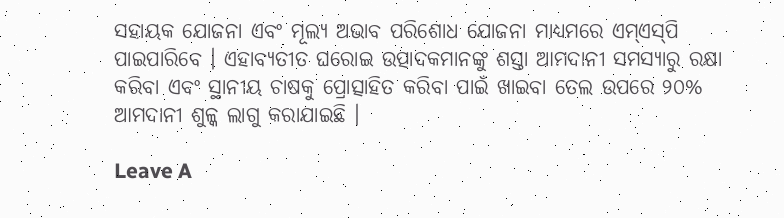ସହାୟକ ଯୋଜନା ଏବଂ ମୂଲ୍ୟ ଅଭାବ ପରିଶୋଧ ଯୋଜନା ମାଧ୍ୟମରେ ଏମ୍‌ଏସ୍‌ପି ପାଇପାରିବେ । ଏହାବ୍ୟତୀତ ଘରୋଇ ଉତ୍ପାଦକମାନଙ୍କୁ ଶସ୍ତା ଆମଦାନୀ ସମସ୍ୟାରୁ ରକ୍ଷା କରିବା ଏବଂ ସ୍ଥାନୀୟ ଚାଷକୁ ପ୍ରୋତ୍ସାହିତ କରିବା ପାଇଁ ଖାଇବା ତେଲ ଉପରେ ୨୦% ଆମଦାନୀ ଶୁଳ୍କ ଲାଗୁ କରାଯାଇଛି ।

Leave A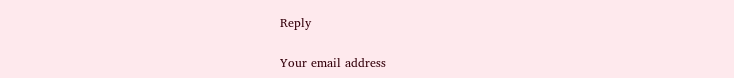Reply

Your email address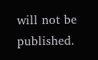will not be published.